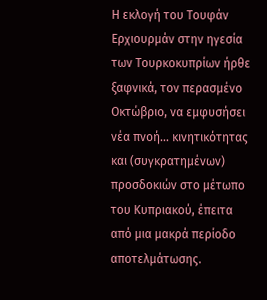Η εκλογή του Τουφάν Ερχιουρμάν στην ηγεσία των Τουρκοκυπρίων ήρθε ξαφνικά, τον περασμένο Οκτώβριο, να εμφυσήσει νέα πνοή… κινητικότητας και (συγκρατημένων) προσδοκιών στο μέτωπο του Κυπριακού, έπειτα από μια μακρά περίοδο αποτελμάτωσης.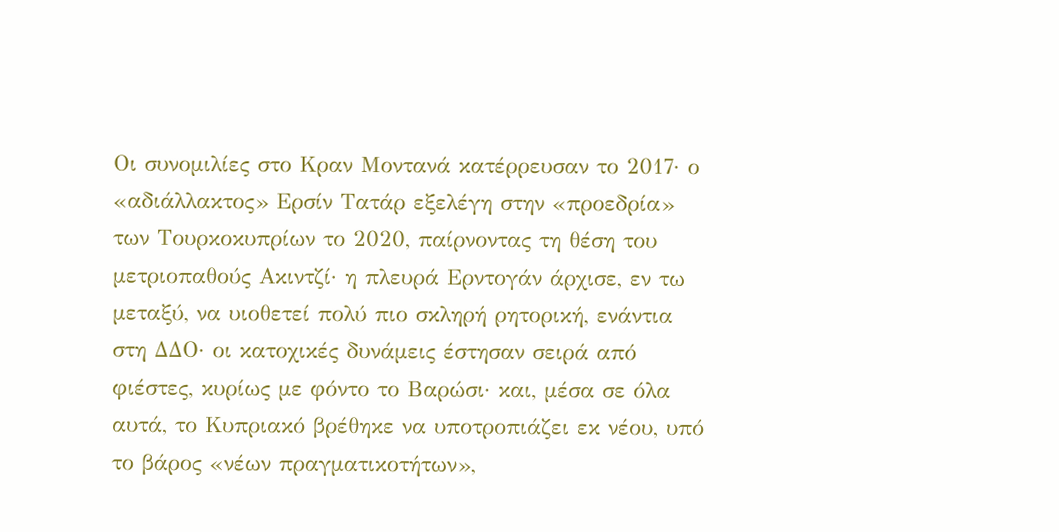Οι συνομιλίες στο Κραν Μοντανά κατέρρευσαν το 2017· ο «αδιάλλακτος» Ερσίν Τατάρ εξελέγη στην «προεδρία» των Τουρκοκυπρίων το 2020, παίρνοντας τη θέση του μετριοπαθούς Ακιντζί· η πλευρά Ερντογάν άρχισε, εν τω μεταξύ, να υιοθετεί πολύ πιο σκληρή ρητορική, ενάντια στη ΔΔΟ· οι κατοχικές δυνάμεις έστησαν σειρά από φιέστες, κυρίως με φόντο το Βαρώσι· και, μέσα σε όλα αυτά, το Κυπριακό βρέθηκε να υποτροπιάζει εκ νέου, υπό το βάρος «νέων πραγματικοτήτων»,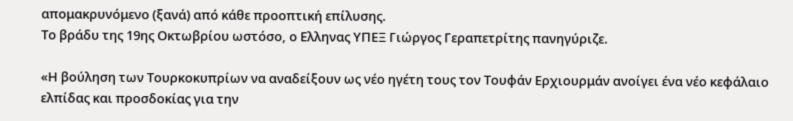απομακρυνόμενο (ξανά) από κάθε προοπτική επίλυσης.
Το βράδυ της 19ης Οκτωβρίου ωστόσο, ο Ελληνας ΥΠΕΞ Γιώργος Γεραπετρίτης πανηγύριζε.

«Η βούληση των Τουρκοκυπρίων να αναδείξουν ως νέο ηγέτη τους τον Τουφάν Ερχιουρμάν ανοίγει ένα νέο κεφάλαιο ελπίδας και προσδοκίας για την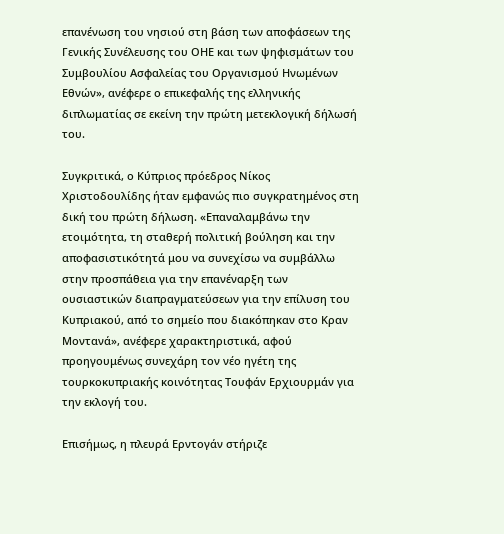επανένωση του νησιού στη βάση των αποφάσεων της Γενικής Συνέλευσης του ΟΗΕ και των ψηφισμάτων του Συμβουλίου Ασφαλείας του Οργανισμού Ηνωμένων Εθνών», ανέφερε ο επικεφαλής της ελληνικής διπλωματίας σε εκείνη την πρώτη μετεκλογική δήλωσή του.

Συγκριτικά, ο Κύπριος πρόεδρος Νίκος Χριστοδουλίδης ήταν εμφανώς πιο συγκρατημένος στη δική του πρώτη δήλωση. «Επαναλαμβάνω την ετοιμότητα, τη σταθερή πολιτική βούληση και την αποφασιστικότητά μου να συνεχίσω να συμβάλλω στην προσπάθεια για την επανέναρξη των ουσιαστικών διαπραγματεύσεων για την επίλυση του Κυπριακού, από το σημείο που διακόπηκαν στο Κραν Μοντανά», ανέφερε χαρακτηριστικά, αφού προηγουμένως συνεχάρη τον νέο ηγέτη της τουρκοκυπριακής κοινότητας Τουφάν Ερχιουρμάν για την εκλογή του.

Επισήμως, η πλευρά Ερντογάν στήριζε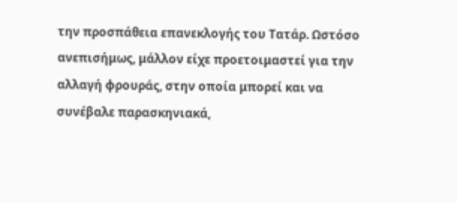την προσπάθεια επανεκλογής του Τατάρ. Ωστόσο ανεπισήμως, μάλλον είχε προετοιμαστεί για την αλλαγή φρουράς, στην οποία μπορεί και να συνέβαλε παρασκηνιακά,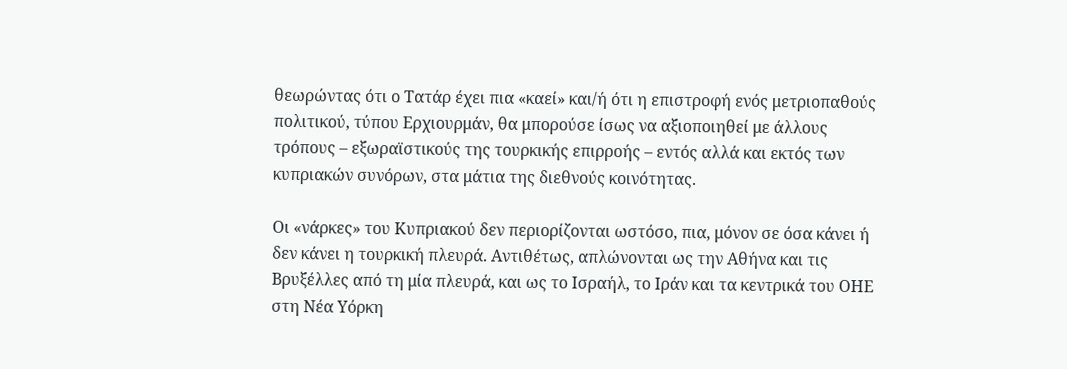θεωρώντας ότι ο Τατάρ έχει πια «καεί» και/ή ότι η επιστροφή ενός μετριοπαθούς πολιτικού, τύπου Ερχιουρμάν, θα μπορούσε ίσως να αξιοποιηθεί με άλλους τρόπους – εξωραϊστικούς της τουρκικής επιρροής – εντός αλλά και εκτός των κυπριακών συνόρων, στα μάτια της διεθνούς κοινότητας.

Οι «νάρκες» του Κυπριακού δεν περιορίζονται ωστόσο, πια, μόνον σε όσα κάνει ή δεν κάνει η τουρκική πλευρά. Αντιθέτως, απλώνονται ως την Αθήνα και τις Βρυξέλλες από τη μία πλευρά, και ως το Ισραήλ, το Ιράν και τα κεντρικά του ΟΗΕ στη Νέα Υόρκη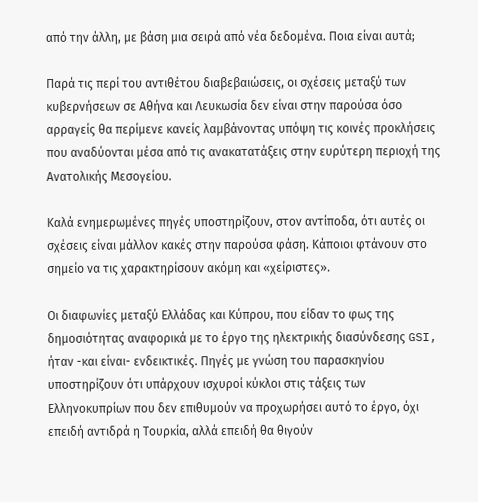από την άλλη, με βάση μια σειρά από νέα δεδομένα. Ποια είναι αυτά;

Παρά τις περί του αντιθέτου διαβεβαιώσεις, οι σχέσεις μεταξύ των κυβερνήσεων σε Αθήνα και Λευκωσία δεν είναι στην παρούσα όσο αρραγείς θα περίμενε κανείς λαμβάνοντας υπόψη τις κοινές προκλήσεις που αναδύονται μέσα από τις ανακατατάξεις στην ευρύτερη περιοχή της Ανατολικής Μεσογείου.

Καλά ενημερωμένες πηγές υποστηρίζουν, στον αντίποδα, ότι αυτές οι σχέσεις είναι μάλλον κακές στην παρούσα φάση. Κάποιοι φτάνουν στο σημείο να τις χαρακτηρίσουν ακόμη και «χείριστες».

Οι διαφωνίες μεταξύ Ελλάδας και Κύπρου, που είδαν το φως της δημοσιότητας αναφορικά με το έργο της ηλεκτρικής διασύνδεσης GSI, ήταν -και είναι- ενδεικτικές. Πηγές με γνώση του παρασκηνίου υποστηρίζουν ότι υπάρχουν ισχυροί κύκλοι στις τάξεις των Ελληνοκυπρίων που δεν επιθυμούν να προχωρήσει αυτό το έργο, όχι επειδή αντιδρά η Τουρκία, αλλά επειδή θα θιγούν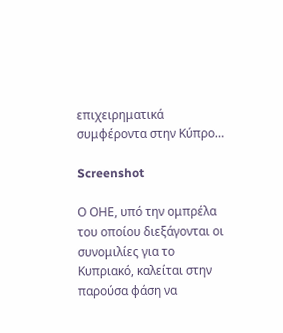επιχειρηματικά συμφέροντα στην Κύπρο…

Screenshot

Ο ΟΗΕ, υπό την ομπρέλα του οποίου διεξάγονται οι συνομιλίες για το Κυπριακό, καλείται στην παρούσα φάση να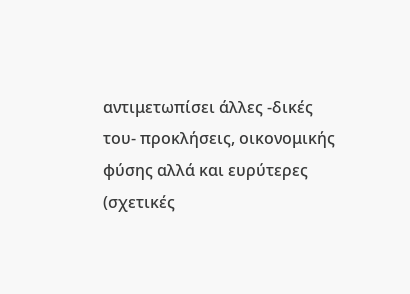αντιμετωπίσει άλλες -δικές του- προκλήσεις, οικονομικής φύσης αλλά και ευρύτερες (σχετικές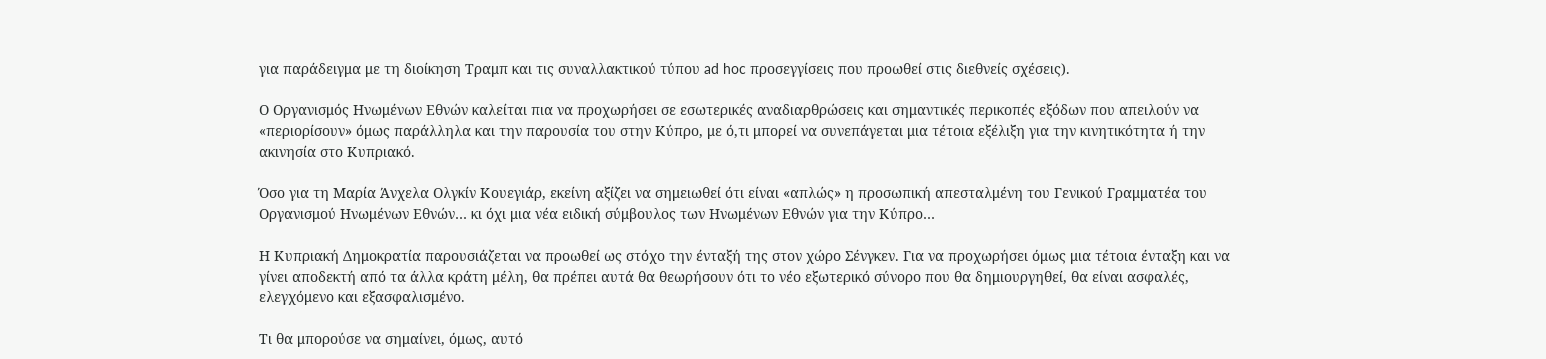για παράδειγμα με τη διοίκηση Τραμπ και τις συναλλακτικού τύπου ad hoc προσεγγίσεις που προωθεί στις διεθνείς σχέσεις).

Ο Οργανισμός Ηνωμένων Εθνών καλείται πια να προχωρήσει σε εσωτερικές αναδιαρθρώσεις και σημαντικές περικοπές εξόδων που απειλούν να «περιορίσουν» όμως παράλληλα και την παρουσία του στην Κύπρο, με ό,τι μπορεί να συνεπάγεται μια τέτοια εξέλιξη για την κινητικότητα ή την ακινησία στο Κυπριακό.

Όσο για τη Μαρία Άνχελα Ολγκίν Κουεγιάρ, εκείνη αξίζει να σημειωθεί ότι είναι «απλώς» η προσωπική απεσταλμένη του Γενικού Γραμματέα του Οργανισμού Ηνωμένων Εθνών… κι όχι μια νέα ειδική σύμβουλος των Ηνωμένων Εθνών για την Κύπρο…

Η Κυπριακή Δημοκρατία παρουσιάζεται να προωθεί ως στόχο την ένταξή της στον χώρο Σένγκεν. Για να προχωρήσει όμως μια τέτοια ένταξη και να γίνει αποδεκτή από τα άλλα κράτη μέλη, θα πρέπει αυτά θα θεωρήσουν ότι το νέο εξωτερικό σύνορο που θα δημιουργηθεί, θα είναι ασφαλές, ελεγχόμενο και εξασφαλισμένο.

Τι θα μπορούσε να σημαίνει, όμως, αυτό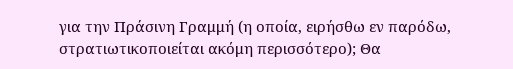για την Πράσινη Γραμμή (η οποία, ειρήσθω εν παρόδω, στρατιωτικοποιείται ακόμη περισσότερο); Θα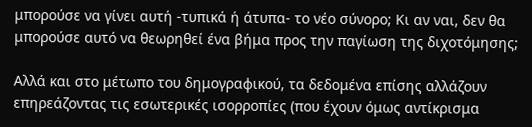μπορούσε να γίνει αυτή -τυπικά ή άτυπα- το νέο σύνορο; Κι αν ναι, δεν θα μπορούσε αυτό να θεωρηθεί ένα βήμα προς την παγίωση της διχοτόμησης;

Αλλά και στο μέτωπο του δημογραφικού, τα δεδομένα επίσης αλλάζουν επηρεάζοντας τις εσωτερικές ισορροπίες (που έχουν όμως αντίκρισμα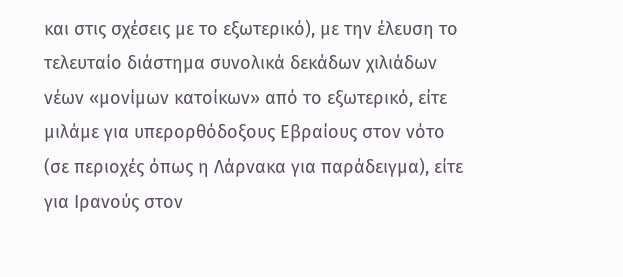και στις σχέσεις με το εξωτερικό), με την έλευση το τελευταίο διάστημα συνολικά δεκάδων χιλιάδων νέων «μονίμων κατοίκων» από το εξωτερικό, είτε μιλάμε για υπερορθόδοξους Εβραίους στον νότο (σε περιοχές όπως η Λάρνακα για παράδειγμα), είτε για Ιρανούς στον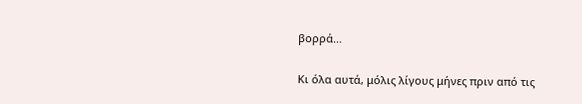βορρά…

Κι όλα αυτά, μόλις λίγους μήνες πριν από τις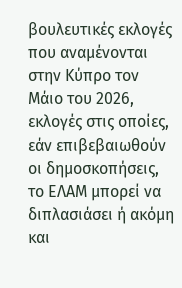βουλευτικές εκλογές που αναμένονται στην Κύπρο τον Μάιο του 2026, εκλογές στις οποίες, εάν επιβεβαιωθούν οι δημοσκοπήσεις, το ΕΛΑΜ μπορεί να διπλασιάσει ή ακόμη και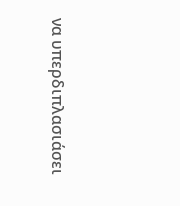να υπερδιπλασιάσει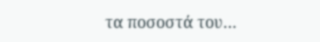τα ποσοστά του…